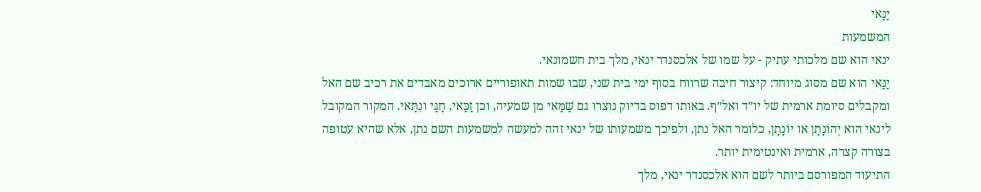יַנַּאי
המשמעות
ינאי הוא שם מלכותי עתיק - על שמו של אלכסנדר ינאי, מלך בית חשמונאי.
יַנַּאי הוא שם מסוג מיוחד: קיצור חיבה שרווח בסוף ימי בית שני, שבו שמות תאופוריים ארוכים מאבדים את רכיב שם האל ומקבלים סיומת ארמית של יו״ד ואל״ף. באותו דפוס בדיוק נוצרו גם שַׁמַּאי מן שמעיה, וכן זַכַּאי, חַגַּי ונִתַּאי. המקור המקובל לינאי הוא יְהוֹנָתָן או יוֹנָתָן, כלומר האל נתן, ולפיכך משמעותו של ינאי זהה למעשה למשמעות השם נתן, אלא שהיא עטופה בצורה קצרה, ארמית ואינטימית יותר.
התיעוד המפורסם ביותר לשם הוא אלכסנדר ינאי, מלך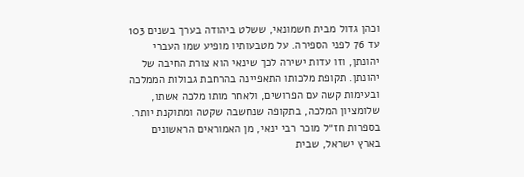וכהן גדול מבית חשמונאי, ששלט ביהודה בערך בשנים 103 עד 76 לפני הספירה. על מטבעותיו מופיע שמו העברי יהונתן, וזו עדות ישירה לכך שינאי הוא צורת החיבה של יהונתן. תקופת מלכותו התאפיינה בהרחבת גבולות הממלכה ובעימות קשה עם הפרושים, ולאחר מותו מלכה אשתו, שלומציון המלכה, בתקופה שנחשבה שקטה ומתוקנת יותר.
בספרות חז״ל מוכר רבי ינאי, מן האמוראים הראשונים בארץ ישראל, שבית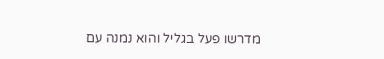מדרשו פעל בגליל והוא נמנה עם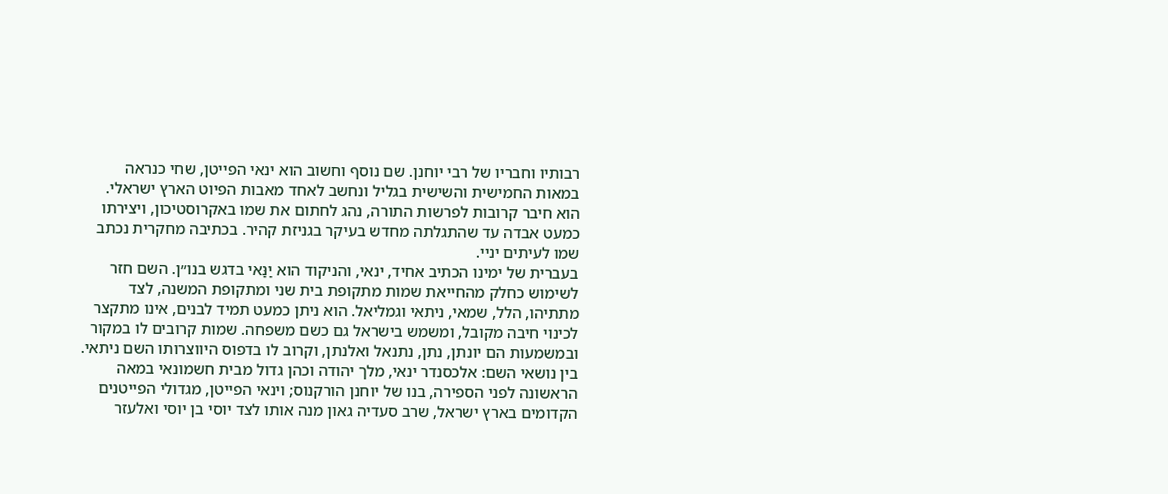רבותיו וחבריו של רבי יוחנן. שם נוסף וחשוב הוא ינאי הפייטן, שחי כנראה במאות החמישית והשישית בגליל ונחשב לאחד מאבות הפיוט הארץ ישראלי. הוא חיבר קרובות לפרשות התורה, נהג לחתום את שמו באקרוסטיכון, ויצירתו כמעט אבדה עד שהתגלתה מחדש בעיקר בגניזת קהיר. בכתיבה מחקרית נכתב שמו לעיתים יניי.
בעברית של ימינו הכתיב אחיד, ינאי, והניקוד הוא יַנַּאי בדגש בנו״ן. השם חזר לשימוש כחלק מהחייאת שמות מתקופת בית שני ומתקופת המשנה, לצד מתתיהו, הלל, שמאי, ניתאי וגמליאל. הוא ניתן כמעט תמיד לבנים, אינו מתקצר לכינוי חיבה מקובל, ומשמש בישראל גם כשם משפחה. שמות קרובים לו במקור ובמשמעות הם יונתן, נתן, נתנאל ואלנתן, וקרוב לו בדפוס היווצרותו השם ניתאי.
בין נושאי השם: אלכסנדר ינאי, מלך יהודה וכהן גדול מבית חשמונאי במאה הראשונה לפני הספירה, בנו של יוחנן הורקנוס; וינאי הפייטן, מגדולי הפייטנים הקדומים בארץ ישראל, שרב סעדיה גאון מנה אותו לצד יוסי בן יוסי ואלעזר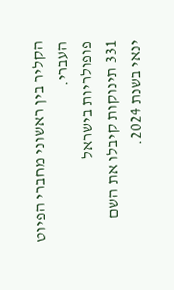הקליר בין ראשוני מחברי הפיוט העברי.
פופולריות בישראל
331 תינוקות קיבלו את השם ינאי בשנת 2024.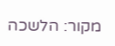מקור: הלשכה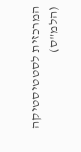המרכזית לסטטיסטיקה (הלמ"ס)